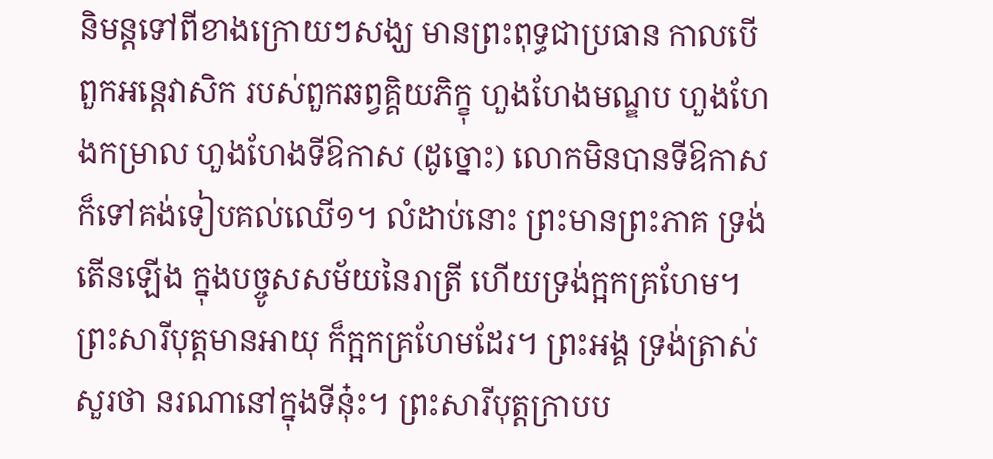និមន្តទៅពីខាងក្រោយៗសង្ឃ មានព្រះពុទ្ធជាប្រធាន កាលបើពួកអន្តេវាសិក របស់ពួកឆព្វគ្គិយភិក្ខុ ហួងហែងមណ្ឌប ហួងហែងកម្រាល ហួងហែងទីឱកាស (ដូច្នោះ) លោកមិនបានទីឱកាស ក៏ទៅគង់ទៀបគល់ឈើ១។ លំដាប់នោះ ព្រះមានព្រះភាគ ទ្រង់តើនឡើង ក្នុងបច្ចូសសម័យនៃរាត្រី ហើយទ្រង់ក្អកគ្រហែម។ ព្រះសារីបុត្តមានអាយុ ក៏ក្អកគ្រហែមដែរ។ ព្រះអង្គ ទ្រង់ត្រាស់សួរថា នរណានៅក្នុងទីនុ៎ះ។ ព្រះសារីបុត្តក្រាបប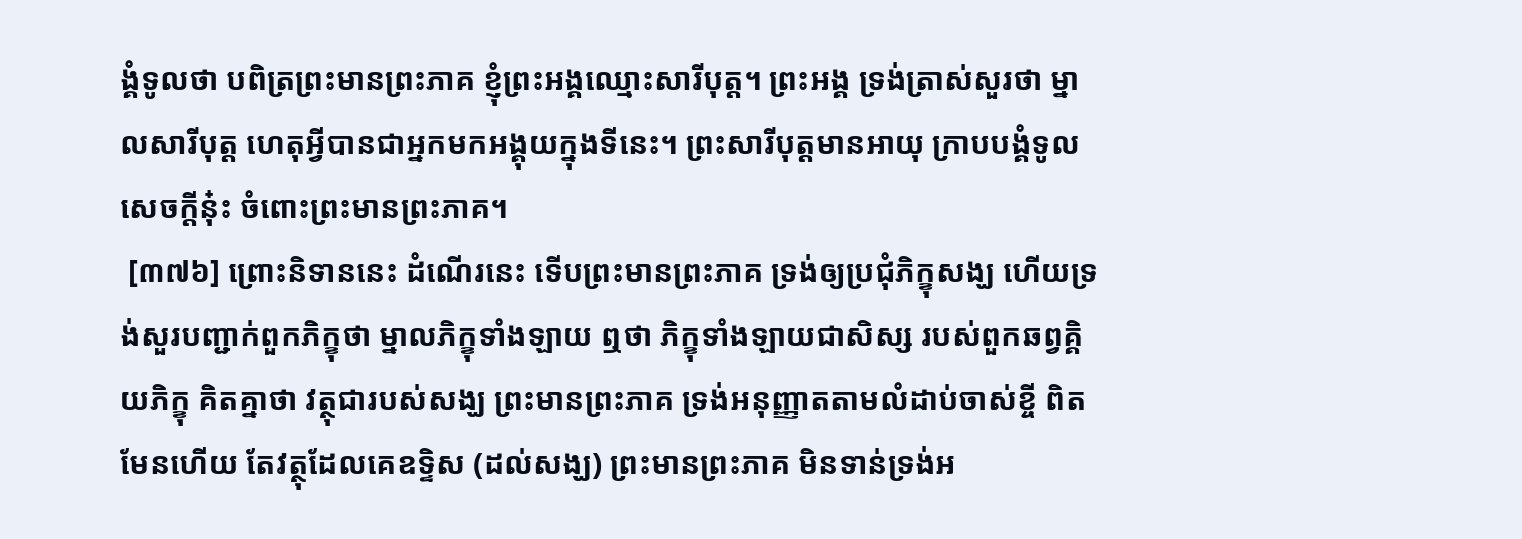ង្គំទូលថា បពិត្រព្រះមានព្រះភាគ ខ្ញុំព្រះអង្គឈ្មោះសារីបុត្ត។ ព្រះអង្គ ទ្រង់ត្រាស់សួរថា ម្នាលសារីបុត្ត ហេតុអ្វីបានជាអ្នកមកអង្គុយក្នុងទីនេះ។ ព្រះសារីបុត្តមានអាយុ ក្រាបបង្គំទូលសេចក្តីនុ៎ះ ចំពោះព្រះមានព្រះភាគ។
 [៣៧៦] ព្រោះនិទាននេះ ដំណើរនេះ ទើបព្រះមានព្រះភាគ ទ្រង់ឲ្យប្រជុំភិក្ខុសង្ឃ ហើយទ្រង់សួរបញ្ជាក់ពួកភិក្ខុថា ម្នាលភិក្ខុទាំងឡាយ ឮថា ភិក្ខុទាំងឡាយជាសិស្ស របស់ពួកឆព្វគ្គិយភិក្ខុ គិតគ្នាថា វត្ថុជារបស់សង្ឃ ព្រះមានព្រះភាគ ទ្រង់អនុញ្ញាតតាមលំដាប់ចាស់ខ្ចី ពិតមែនហើយ តែវត្ថុដែលគេឧទ្ទិស (ដល់សង្ឃ) ព្រះមានព្រះភាគ មិនទាន់ទ្រង់អ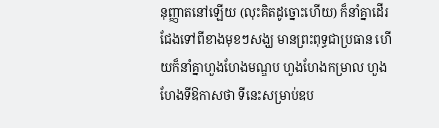នុញ្ញាតនៅឡើយ (លុះគិតដូច្នោះហើយ) ក៏នាំគ្នាដើរជែងទៅពីខាងមុខៗសង្ឃ មានព្រះពុទ្ធជាប្រធាន ហើយក៏នាំគ្នាហួងហែងមណ្ឌប ហួងហែងកម្រាល ហួងហែងទីឱកាសថា ទីនេះសម្រាប់ឧប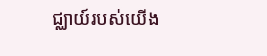ជ្ឈាយ៍របស់យើង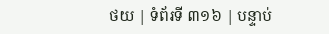ថយ | ទំព័រទី ៣១៦ | បន្ទាប់